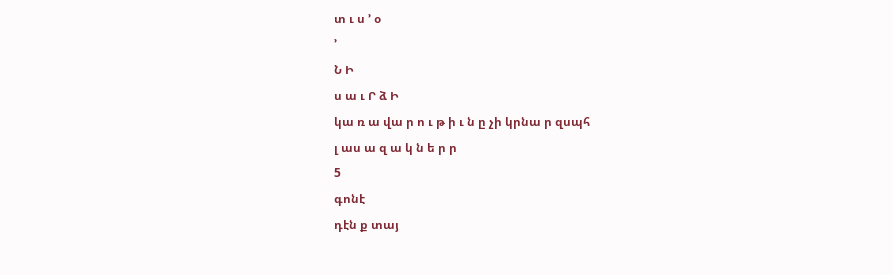տ ւ ս ՚ օ
՚
Ն Ի
ս ա ւ Ր ձ Ի
կա ռ ա վա ր ո ւ թ ի ւ ն ը չի կրնա ր զսպհ
լ աս ա զ ա կ ն ե ր ր
5
գոնէ
դէն ք տայ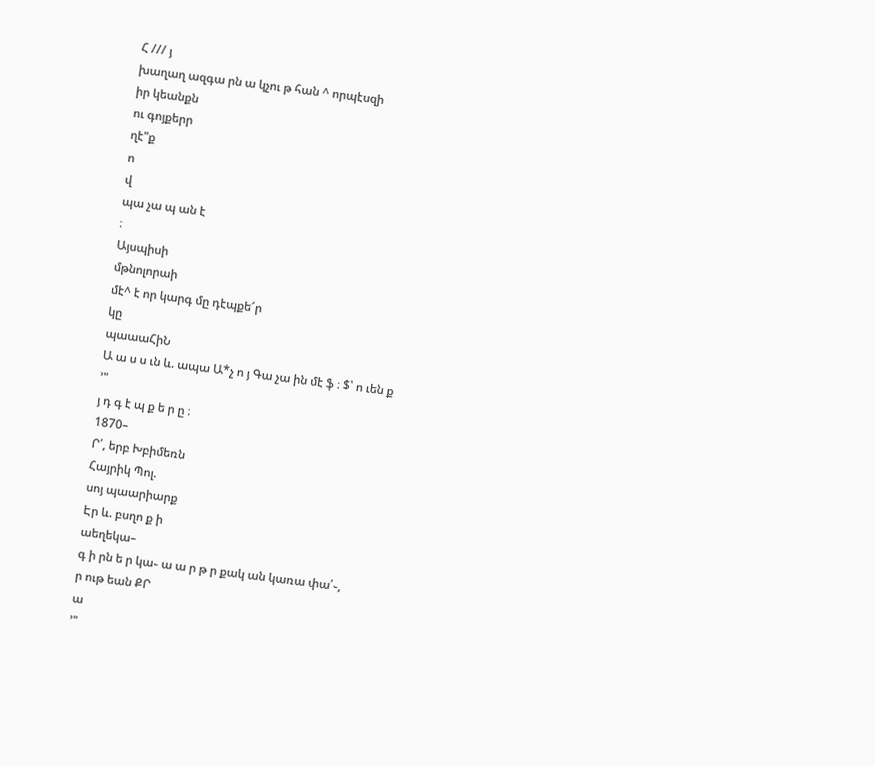Հ /// յ
խաղաղ ազգա րն ա կչու թ հան ^ որպէսզի
իր կեանքն
ու գոյքերր
ղէ"ք
ո
վ
պա չա պ ան է
։
Այսպիսի
մթնոլորաի
մէ^ է որ կարգ մը դէպքե՜ր
կը
պաաաՀիՆ
Ա ա ս ս ւն և. ապա Ա*չ ո յ Գա չա ին մէ ֆ ։ $՝ ո ւեն ք
՚"
յ դ գ է պ ք ե ր ը ։
1870–
Ր՛, երբ Խբիմեռն
Հայրիկ Պոլ.
սոյ պաարիարք
Էր և. բսղո ք ի
աեղեկա–
գ ի րն ե ր կա֊ ա ա ր թ ր քակ ան կառա փա՛֊,
ր ութ եան ՔՐ
ա
՚"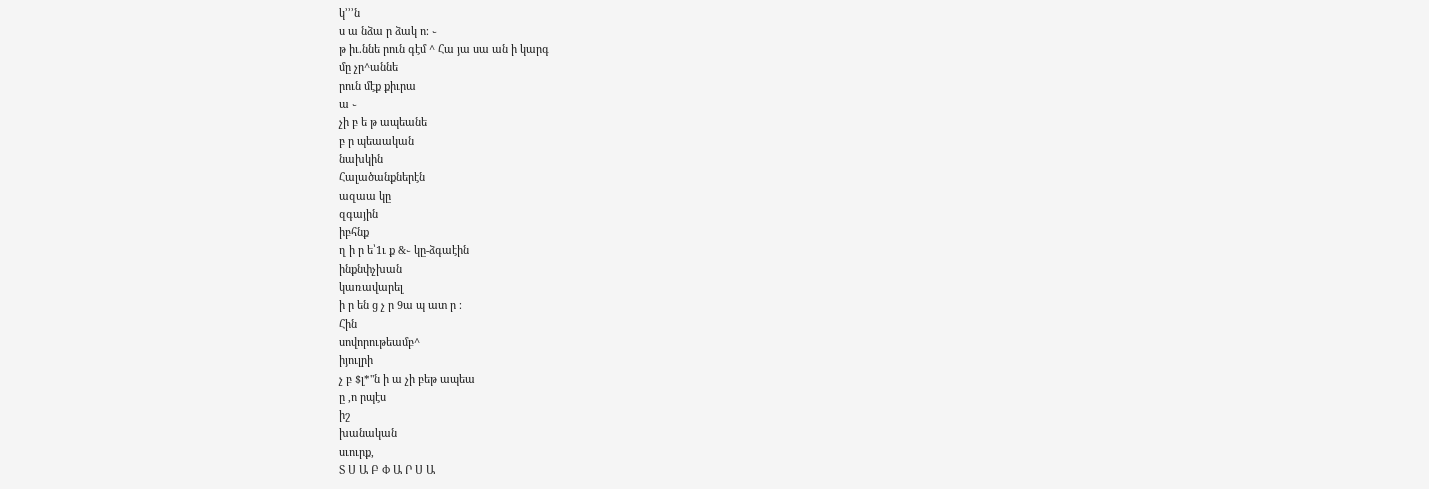կ՚՚՚ն
ս ա նձա ր ձակ ո։ ֊
թ իւ.ննե րուն գէմ ^ Հա յա սա ան ի կարգ
մը չր^աննե
րուն մէք քիւրա
ա ֊
չի բ ե թ ապեանե
բ ր պեաական
նախկին
Հալածանքներէն
ազաա կը
զգային
իբհնք
ղ ի ր ե՝1ւ ք &֊ կը-ձգաէին
ինքնփչխան
կառավարել
ի ր են ց չ ր 9ա պ ատ ր ։
Հին
սովորութեամբ^
իյուլրի
չ բ $լ*"ն ի ա չի բեթ ապեա
ը ,ո րպէս
իշ
խանական
սւուրք,
Տ Ս Ա Բ Փ Ա Ր Ս Ա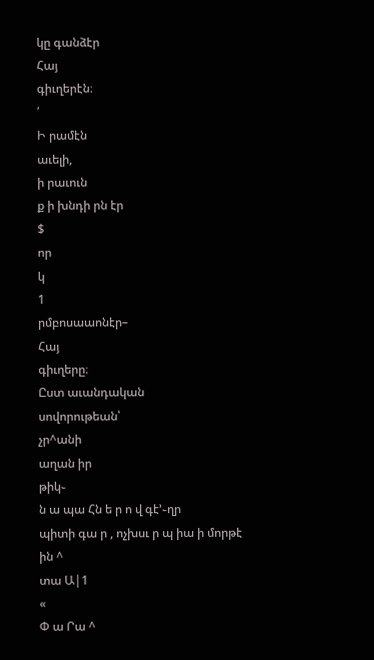կը գանձէր
Հայ
գիւղերէն։
՛
Ի րամէն
աւելի,
ի րաւուն
ք ի խնդի րն էր
$
որ
կ
1
րմբոսաաոնէր–
Հայ
գիւղերը։
Ըստ աւանդական
սովորութեան՝
չր^անի
աղան իր
թիկ֊
ն ա պա Հն ե ր ո վ գէ՚֊ղր
պիտի գա ր , ոչխսւ ր պ իա ի մորթէ
ին ^
տա Ա|1
«
Փ ա Րա ^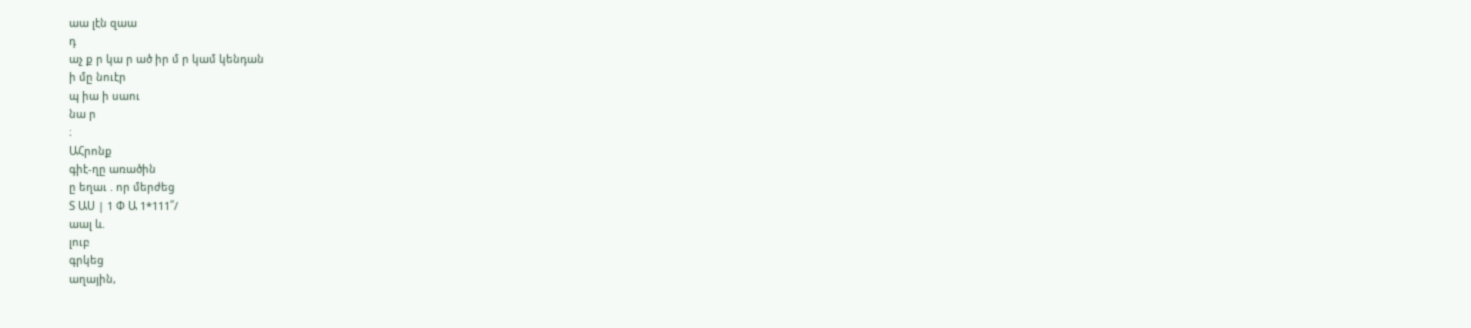աա լէն զաա
դ
աչ ք ր կա ր ած իր մ ր կամ կենդան
ի մը նուէր
պ իա ի սաու
նա ր
։
ԱՀրոնք
գիէ-ղը առածին
ը եղաւ . որ մերժեց
Տ ԱՍ | 1 Փ Ա 1*111՛՛/
աալ և.
լուբ
գրկեց
աղային,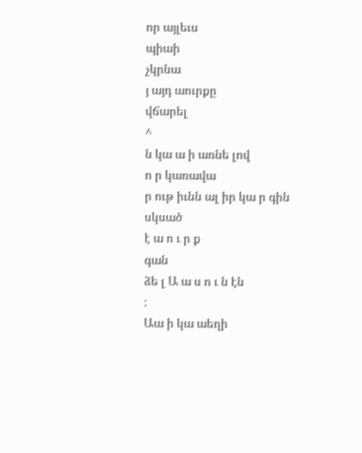որ այլեւս
պիաի
չկրնա
յ այդ աուրքը
վճարել
^
ն կա ա ի առնե լով
ո ր կառավա
ր ութ իւնն ալ իր կա ր գին սկսած
է ա ո ւ ր ք
գան
ձե լ Ա ա ս ո ւ ն էն
։
Աա ի կա աեղի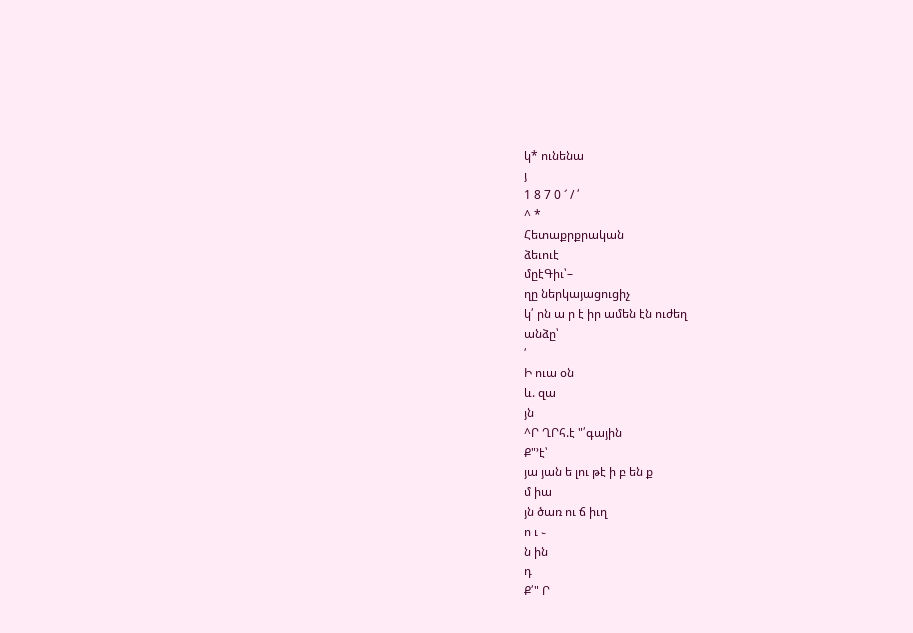կ* ունենա
յ
1 8 7 0 ՜ / ՛
^ *
Հետաքրքրական
ձեւուէ
մըէԳիւ՝–
ղը ներկայացուցիչ
կ՛ րն ա ր է իր ամեն էն ուժեղ
անձը՝
՛
Ի ուա օն
և. զա
յն
^Ր ՂՐհ.է "՛գային
Ք"՚է՝
յա յան ե լու թէ ի բ են ք
մ իա
յն ծառ ու ճ իւղ
ո ւ ֊
ն ին
դ
Ք՛" Ր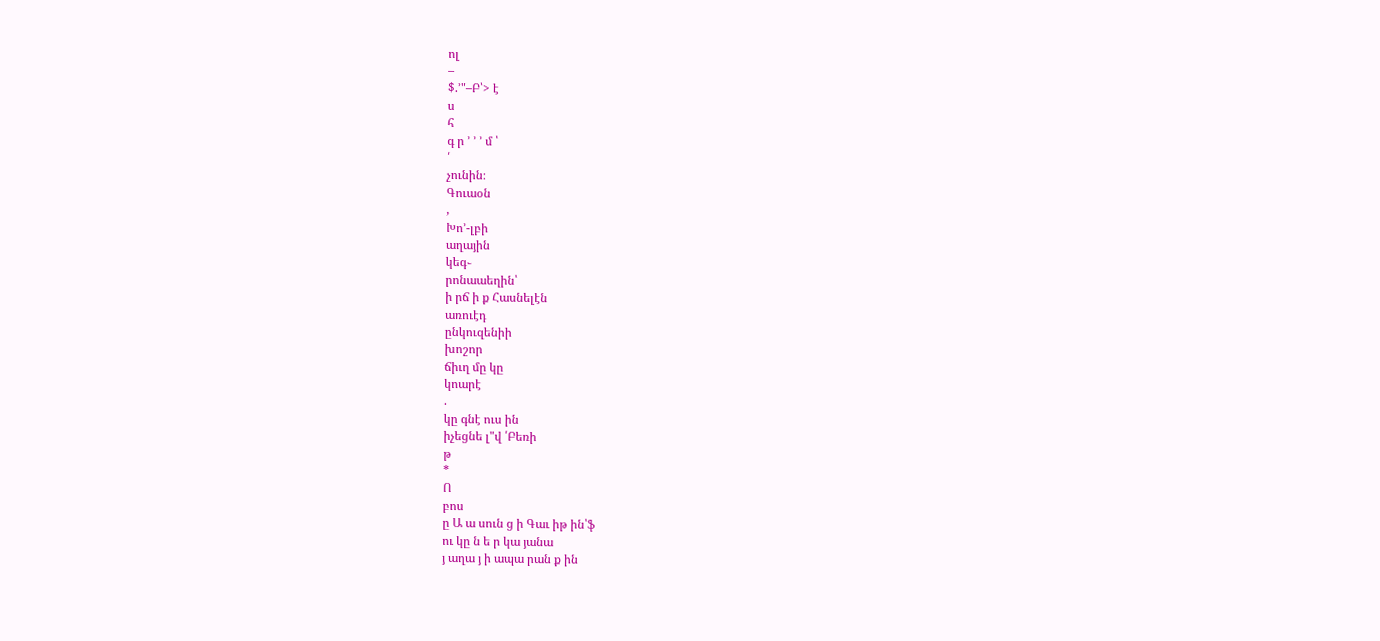ոլ
–
$.՚"–Բ՝> է
ս
հ
գ ր ՚ ՚ ՚ մ ՝
՛
չունին։
Գուաօն
,
Խո՚-լբի
աղային
կեգ֊
րոնաաեղին՝
ի րճ ի ք Հասնելէն
առուէդ
ընկուզենիի
խոշոր
ճիւղ մը կը
կոարէ
.
կը գնէ ուս ին
իչեցնե լ"վ ՛Բեռի
թ
*
Ո
բոս
ը Ա ա սուն ց ի Գաւ իթ ին՝ֆ
ու կը ն ե ր կա յանա
յ աղա յ ի ապա րան ք ին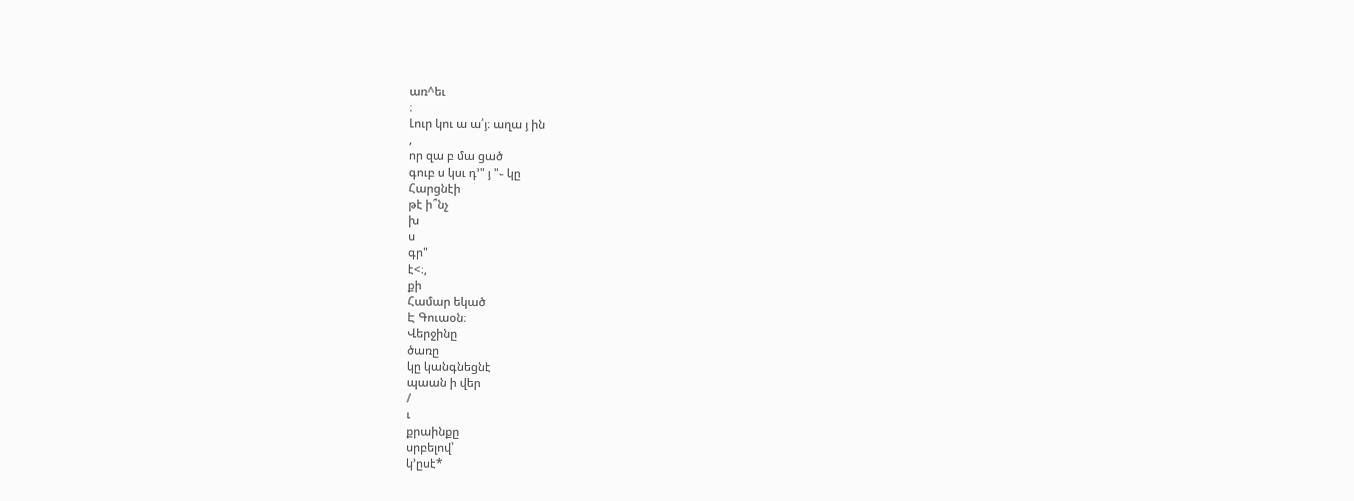առ^եւ
։
Լուր կու ա ա՛յ։ աղա յ ին
,
որ զա բ մա ցած
գուբ ս կսւ դ՚" յ "֊ կը
Հարցնէի
թէ ի՞նչ
խ
ս
գր"
է<։,
քի
Համար եկած
Է Գուաօն։
Վերջինը
ծառը
կը կանգնեցնէ
պաան ի վեր
/
ւ
քրաինքը
սրբելով՝
կ՚ըսէ*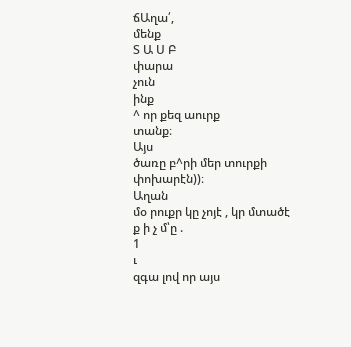ճԱղա՛,
մենք
Տ Ա Ս Բ
փարա
չուն
ինք
^ որ քեզ աուրք
տանք։
Այս
ծառը բ^րի մեր տուրքի
փոխարէն))։
Աղան
մօ րուքր կը չոյէ , կր մտածէ
ք ի չ մ՝ը .
1
ւ
զգա լով որ այս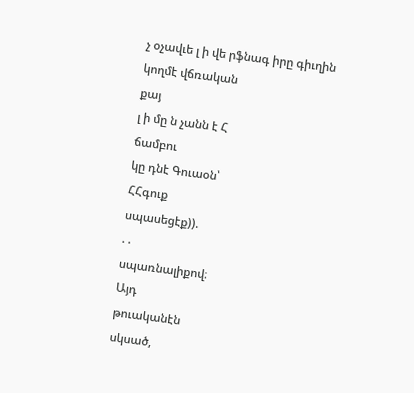չ օչավւե լ ի վե րֆնագ իրը գիւղին
կողմէ վճռական
քայ
լ ի մը ն չանն է Հ
ճամբու
կը դնէ Գուաօն՝
ՀՀգուք
սպասեցէք)).
. .
սպառնալիքով։
Այդ
թուականէն
սկսած,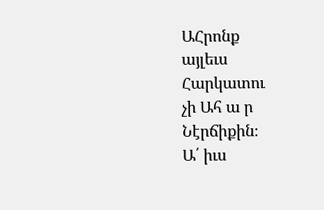ԱՀրոնք
այլեւս
Հարկատու
չի Ահ ա ր
Նէրճիքին։
Ա՛ իւս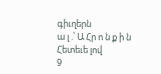գիւղերն
ա լ .՝ Ա Հր ո ն ք ի ն Հետեւե լով
9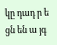կը դադ ր ե ցն են ա յգ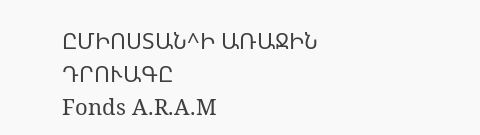ԸՄԻՈՍՏԱՆ^Ի ԱՌԱՋԻՆ
ԴՐՈՒԱԳԸ
Fonds A.R.A.M